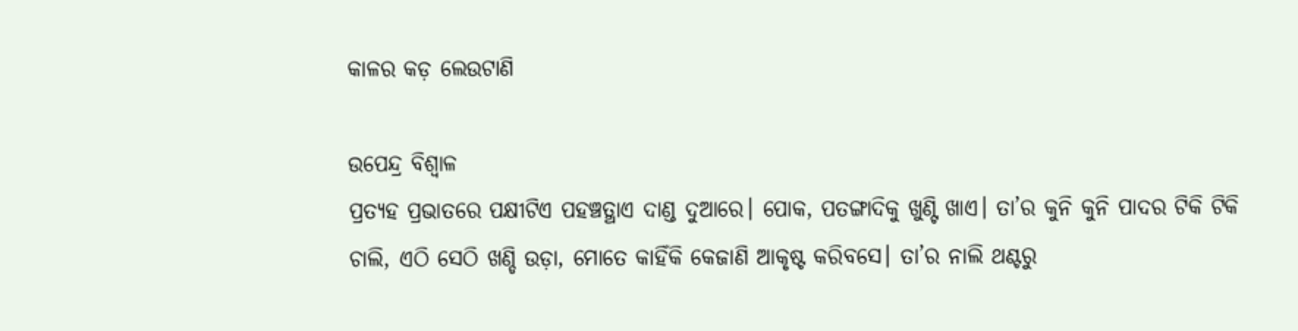କାଳର କଡ଼ ଲେଉଟାଣି

ଉପେନ୍ଦ୍ର ବିଶ୍ୱାଳ
ପ୍ରତ୍ୟହ ପ୍ରଭାତରେ ପକ୍ଷୀଟିଏ ପହଞ୍ଚତ୍ଥାଏ ଦାଣ୍ଡ ଦୁଆରେ। ପୋକ, ପତଙ୍ଗାଦିକୁ ଖୁଣ୍ଟି ଖାଏ। ତା’ର କୁନି କୁନି ପାଦର ଟିକି ଟିକି ଚାଲି, ଏଠି ସେଠି ଖଣ୍ଡି ଉଡ଼ା, ମୋତେ କାହିଁକି କେଜାଣି ଆକୃଷ୍ଟ କରିବସେ। ତା’ର ନାଲି ଥଣ୍ଟରୁ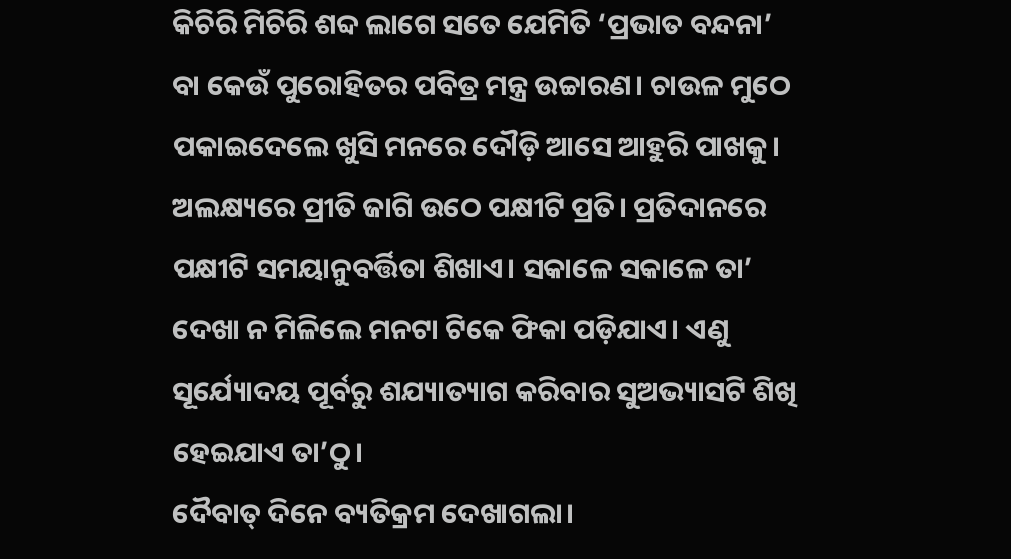କିଚିରି ମିଚିରି ଶବ୍ଦ ଲାଗେ ସତେ ଯେମିତି ‘ପ୍ରଭାତ ବନ୍ଦନା’ ବା କେଉଁ ପୁରୋହିତର ପବିତ୍ର ମନ୍ତ୍ର ଉଚ୍ଚାରଣ। ଚାଉଳ ମୁଠେ ପକାଇଦେଲେ ଖୁସି ମନରେ ଦୌଡ଼ି ଆସେ ଆହୁରି ପାଖକୁ। ଅଲକ୍ଷ୍ୟରେ ପ୍ରୀତି ଜାଗି ଉଠେ ପକ୍ଷୀଟି ପ୍ରତି। ପ୍ରତିଦାନରେ ପକ୍ଷୀଟି ସମୟାନୁବର୍ତ୍ତିତା ଶିଖାଏ। ସକାଳେ ସକାଳେ ତା’ ଦେଖା ନ ମିଳିଲେ ମନଟା ଟିକେ ଫିକା ପଡ଼ିଯାଏ। ଏଣୁ ସୂର୍ଯ୍ୟୋଦୟ ପୂର୍ବରୁ ଶଯ୍ୟାତ୍ୟାଗ କରିବାର ସୁଅଭ୍ୟାସଟି ଶିଖି ହେଇଯାଏ ତା’ଠୁ।
ଦୈବାତ୍‌ ଦିନେ ବ୍ୟତିକ୍ରମ ଦେଖାଗଲା।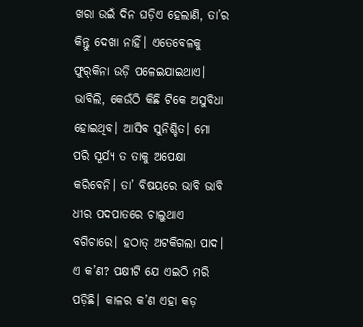ଖରା ଉଇଁ ଦିନ ଘଡ଼ିଏ ହେଲାଣି, ତା’ର କିନ୍ତୁ ଦେଖା ନାହିଁ। ଏତେବେଳକୁ ଫୁର୍‌କିନା ଉଡ଼ି ପଳେଇଯାଇଥାଏ। ଭାବିଲି, କେଉଁଠି କିଛି ଟିକେ ଅସୁବିଧା ହୋଇଥିବ। ଆସିବ ସୁନିଶ୍ଚିତ। ମୋ ପରି ସୂର୍ଯ୍ୟ ତ ତାକୁ ଅପେକ୍ଷା କରିବେନି। ତା’ ବିଷୟରେ ଭାବି ଭାବି ଧୀର ପଦପାତରେ ଚାଲୁଥାଏ ବଗିଚାରେ। ହଠାତ୍‌ ଅଟକିଗଲା ପାଦ। ଏ କ’ଣ? ପକ୍ଷୀଟି ଯେ ଏଇଠି ମରି ପଡ଼ିଛି। କାଳର କ’ଣ ଏହା କଡ଼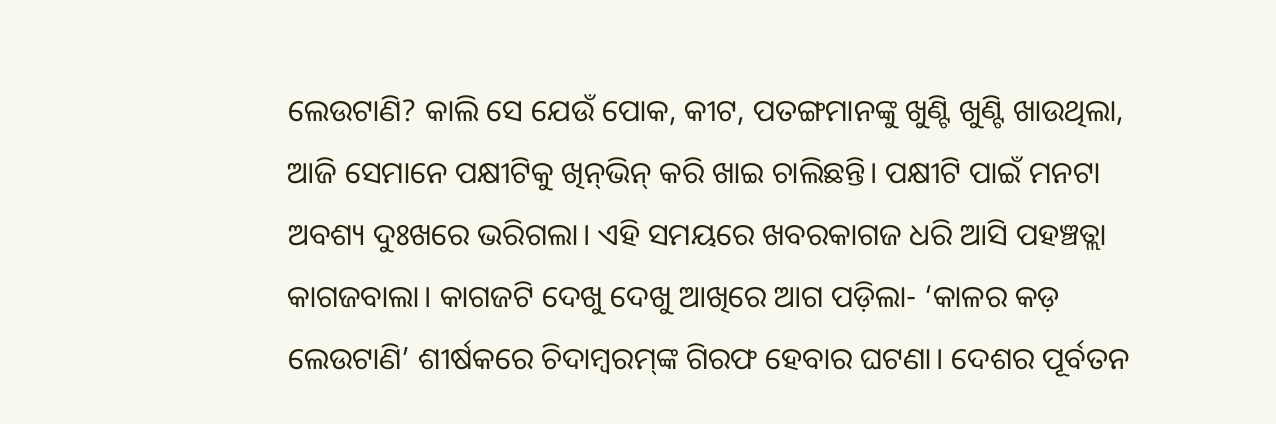ଲେଉଟାଣି? କାଲି ସେ ଯେଉଁ ପୋକ, କୀଟ, ପତଙ୍ଗମାନଙ୍କୁ ଖୁଣ୍ଟି ଖୁଣ୍ଟି ଖାଉଥିଲା, ଆଜି ସେମାନେ ପକ୍ଷୀଟିକୁ ଖିନ୍‌ଭିନ୍‌ କରି ଖାଇ ଚାଲିଛନ୍ତି। ପକ୍ଷୀଟି ପାଇଁ ମନଟା ଅବଶ୍ୟ ଦୁଃଖରେ ଭରିଗଲା। ଏହି ସମୟରେ ଖବରକାଗଜ ଧରି ଆସି ପହଞ୍ଚତ୍ଲା କାଗଜବାଲା। କାଗଜଟି ଦେଖୁ ଦେଖୁ ଆଖିରେ ଆଗ ପଡ଼ିଲା- ‘କାଳର କଡ଼ ଲେଉଟାଣି’ ଶୀର୍ଷକରେ ଚିଦାମ୍ବରମ୍‌ଙ୍କ ଗିରଫ ହେବାର ଘଟଣା। ଦେଶର ପୂର୍ବତନ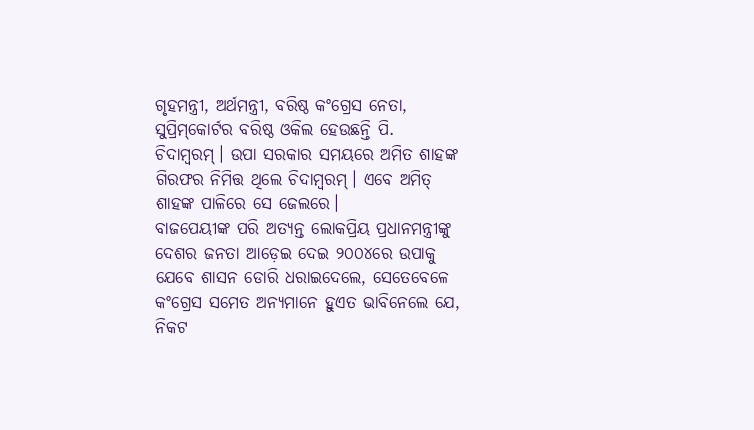ଗୃହମନ୍ତ୍ରୀ, ଅର୍ଥମନ୍ତ୍ରୀ, ବରିଷ୍ଠ କଂଗ୍ରେସ ନେତା, ସୁପ୍ରିମ୍‌କୋର୍ଟର ବରିଷ୍ଠ ଓକିଲ ହେଉଛନ୍ତି ପି. ଚିଦାମ୍ବରମ୍‌। ଉପା ସରକାର ସମୟରେ ଅମିତ ଶାହଙ୍କ ଗିରଫର ନିମିତ୍ତ ଥିଲେ ଚିଦାମ୍ବରମ୍‌। ଏବେ ଅମିତ୍‌ ଶାହଙ୍କ ପାଳିରେ ସେ ଜେଲରେ।
ବାଜପେୟୀଙ୍କ ପରି ଅତ୍ୟନ୍ତ ଲୋକପ୍ରିୟ ପ୍ରଧାନମନ୍ତ୍ରୀଙ୍କୁ ଦେଶର ଜନତା ଆଡ଼େଇ ଦେଇ ୨୦୦୪ରେ ଉପାକୁ ଯେବେ ଶାସନ ଡୋରି ଧରାଇଦେଲେ, ସେତେବେଳେ କଂଗ୍ରେସ ସମେତ ଅନ୍ୟମାନେ ହୁଏତ ଭାବିନେଲେ ଯେ, ନିକଟ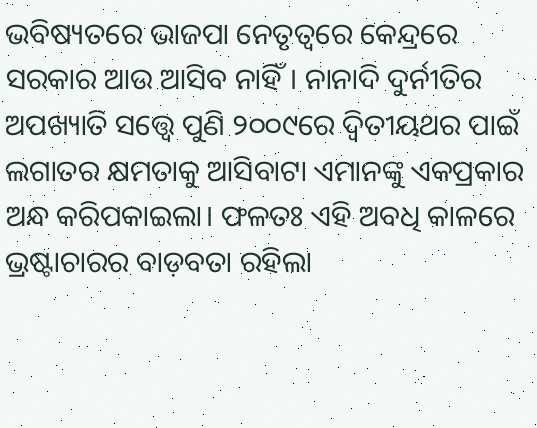ଭବିଷ୍ୟତରେ ଭାଜପା ନେତୃତ୍ୱରେ କେନ୍ଦ୍ରରେ ସରକାର ଆଉ ଆସିବ ନାହିଁ। ନାନାଦି ଦୁର୍ନୀତିର ଅପଖ୍ୟାତି ସତ୍ତ୍ୱେ ପୁଣି ୨୦୦୯ରେ ଦ୍ୱିତୀୟଥର ପାଇଁ ଲଗାତର କ୍ଷମତାକୁ ଆସିବାଟା ଏମାନଙ୍କୁ ଏକପ୍ରକାର ଅନ୍ଧ କରିପକାଇଲା। ଫଳତଃ ଏହି ଅବଧି କାଳରେ ଭ୍ରଷ୍ଟାଚାରର ବାଡ଼ବତା ରହିଲା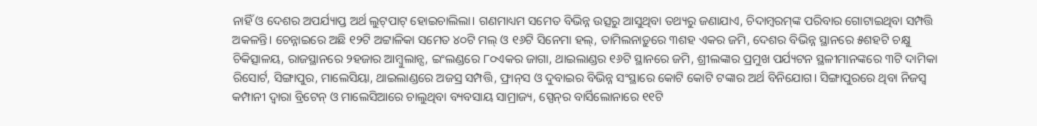ନାହିଁ ଓ ଦେଶର ଅପର୍ଯ୍ୟାପ୍ତ ଅର୍ଥ ଲୁଟ୍‌ପାଟ୍‌ ହୋଇଚାଲିଲା। ଗଣମାଧ୍ୟମ ସମେତ ବିଭିନ୍ନ ଉତ୍ସରୁ ଆସୁଥିବା ତଥ୍ୟରୁ ଜଣାଯାଏ, ଚିଦାମ୍ବରମ୍‌ଙ୍କ ପରିବାର ଗୋଟାଇଥିବା ସମ୍ପତ୍ତି ଅକଳନ୍ତି। ଚେନ୍ନାଇରେ ଅଛି ୧୨ଟି ଅଟ୍ଟାଳିକା ସମେତ ୪୦ଟି ମଲ୍‌ ଓ ୧୬ଟି ସିନେମା ହଲ୍‌, ତାମିଲନାଡ଼ୁରେ ୩ଶହ ଏକର ଜମି, ଦେଶର ବିଭିନ୍ନ ସ୍ଥାନରେ ୫ଶହଟି ଚକ୍ଷୁ ଚିକିତ୍ସାଳୟ, ରାଜସ୍ଥାନରେ ୨ହଜାର ଆମ୍ବୁଲାନ୍ସ, ଇଂଲଣ୍ଡରେ ୮୦ଏକର ଜାଗା, ଥାଇଲାଣ୍ଡର ୧୬ଟି ସ୍ଥାନରେ ଜମି, ଶ୍ରୀଲଙ୍କାର ପ୍ରମୁଖ ପର୍ଯ୍ୟଟନ ସ୍ଥଳୀମାନଙ୍କରେ ୩ଟି ଦାମିକା ରିସୋର୍ଟ, ସିଙ୍ଗାପୁର, ମାଲେସିୟା, ଥାଇଲାଣ୍ଡରେ ଅଜସ୍ର ସମ୍ପତ୍ତି, ଫ୍ରାନ୍‌ସ ଓ ଦୁବାଇର ବିଭିନ୍ନ ସଂସ୍ଥାରେ କୋଟି କୋଟି ଟଙ୍କାର ଅର୍ଥ ବିନିଯୋଗ। ସିଙ୍ଗାପୁରରେ ଥିବା ନିଜସ୍ବ କମ୍ପାନୀ ଦ୍ୱାରା ବ୍ରିଟେନ୍‌ ଓ ମାଲେସିଆରେ ଚାଲୁଥିବା ବ୍ୟବସାୟ ସାମ୍ରାଜ୍ୟ, ସ୍ପେନ୍‌ର ବାର୍ସିଲୋନାରେ ୧୧ଟି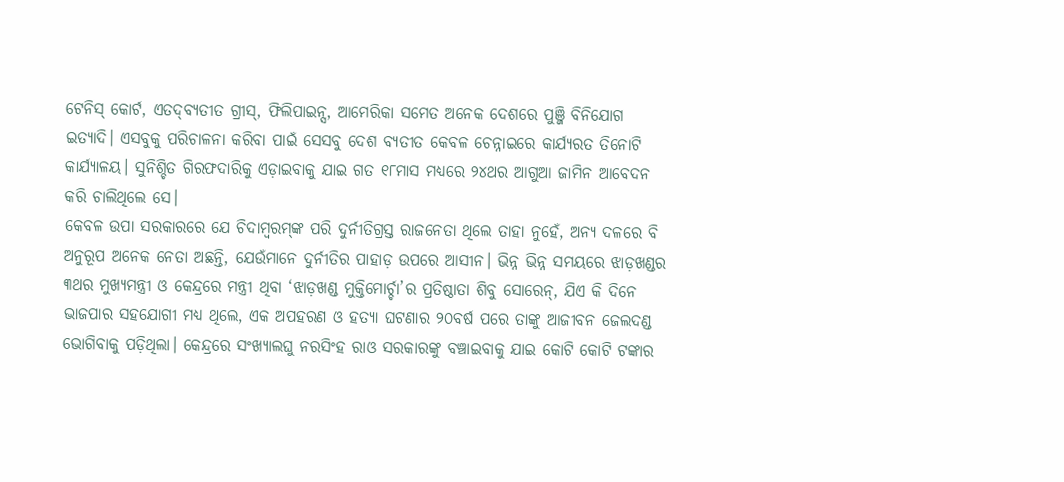ଟେନିସ୍‌ କୋର୍ଟ, ଏତଦ୍‌ବ୍ୟତୀତ ଗ୍ରୀସ୍‌, ଫିଲିପାଇନ୍ସ, ଆମେରିକା ସମେତ ଅନେକ ଦେଶରେ ପୁଞ୍ଜି ବିନିଯୋଗ ଇତ୍ୟାଦି। ଏସବୁକୁ ପରିଚାଳନା କରିବା ପାଇଁ ସେସବୁ ଦେଶ ବ୍ୟତୀତ କେବଳ ଚେନ୍ନାଇରେ କାର୍ଯ୍ୟରତ ତିନୋଟି କାର୍ଯ୍ୟାଳୟ। ସୁନିଶ୍ଚିତ ଗିରଫଦାରିକୁ ଏଡ଼ାଇବାକୁ ଯାଇ ଗତ ୧୮ମାସ ମଧ୍ୟରେ ୨୪ଥର ଆଗୁଆ ଜାମିନ ଆବେଦନ କରି ଚାଲିଥିଲେ ସେ।
କେବଳ ଉପା ସରକାରରେ ଯେ ଚିଦାମ୍ବରମ୍‌ଙ୍କ ପରି ଦୁର୍ନୀତିଗ୍ରସ୍ତ ରାଜନେତା ଥିଲେ ତାହା ନୁହେଁ, ଅନ୍ୟ ଦଳରେ ବି ଅନୁରୂପ ଅନେକ ନେତା ଅଛନ୍ତି, ଯେଉଁମାନେ ଦୁର୍ନୀତିର ପାହାଡ଼ ଉପରେ ଆସୀନ। ଭିନ୍ନ ଭିନ୍ନ ସମୟରେ ଝାଡ଼ଖଣ୍ଡର ୩ଥର ମୁଖ୍ୟମନ୍ତ୍ରୀ ଓ କେନ୍ଦ୍ରରେ ମନ୍ତ୍ରୀ ଥିବା ‘ଝାଡ଼ଖଣ୍ଡ ମୁକ୍ତିମୋର୍ଚ୍ଚା’ର ପ୍ରତିଷ୍ଠାତା ଶିବୁ ସୋରେନ୍‌, ଯିଏ କି ଦିନେ ଭାଜପାର ସହଯୋଗୀ ମଧ୍ୟ ଥିଲେ, ଏକ ଅପହରଣ ଓ ହତ୍ୟା ଘଟଣାର ୨୦ବର୍ଷ ପରେ ତାଙ୍କୁ ଆଜୀବନ ଜେଲଦଣ୍ଡ ଭୋଗିବାକୁ ପଡ଼ିଥିଲା। କେନ୍ଦ୍ରରେ ସଂଖ୍ୟାଲଘୁ ନରସିଂହ ରାଓ ସରକାରଙ୍କୁ ବଞ୍ଚାଇବାକୁ ଯାଇ କୋଟି କୋଟି ଟଙ୍କାର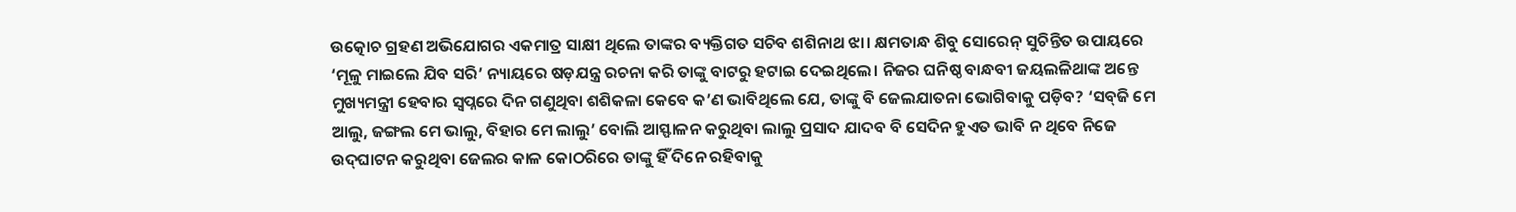ଉତ୍କୋଚ ଗ୍ରହଣ ଅଭିଯୋଗର ଏକମାତ୍ର ସାକ୍ଷୀ ଥିଲେ ତାଙ୍କର ବ୍ୟକ୍ତିଗତ ସଚିବ ଶଶିନାଥ ଝା। କ୍ଷମତାନ୍ଧ ଶିବୁ ସୋରେନ୍‌ ସୁଚିନ୍ତିତ ଉପାୟରେ ‘ମୂଳୁ ମାଇଲେ ଯିବ ସରି’ ନ୍ୟାୟରେ ଷଡ଼ଯନ୍ତ୍ର ରଚନା କରି ତାଙ୍କୁ ବାଟରୁ ହଟାଇ ଦେଇଥିଲେ। ନିଜର ଘନିଷ୍ଠ ବାନ୍ଧବୀ ଜୟଲଳିଥାଙ୍କ ଅନ୍ତେ ମୁଖ୍ୟମନ୍ତ୍ରୀ ହେବାର ସ୍ବପ୍ନରେ ଦିନ ଗଣୁଥିବା ଶଶିକଳା କେବେ କ’ଣ ଭାବିଥିଲେ ଯେ, ତାଙ୍କୁ ବି ଜେଲଯାତନା ଭୋଗିବାକୁ ପଡ଼ିବ? ‘ସବ୍‌ଜି ମେ ଆଲୁ, ଜଙ୍ଗଲ ମେ ଭାଲୁ, ବିହାର ମେ ଲାଲୁ’ ବୋଲି ଆସ୍ଫାଳନ କରୁଥିବା ଲାଲୁ ପ୍ରସାଦ ଯାଦବ ବି ସେଦିନ ହୁଏତ ଭାବି ନ ଥିବେ ନିଜେ ଉଦ୍‌ଘାଟନ କରୁଥିବା ଜେଲର କାଳ କୋଠରିରେ ତାଙ୍କୁ ହିଁ ଦିନେ ରହିବାକୁ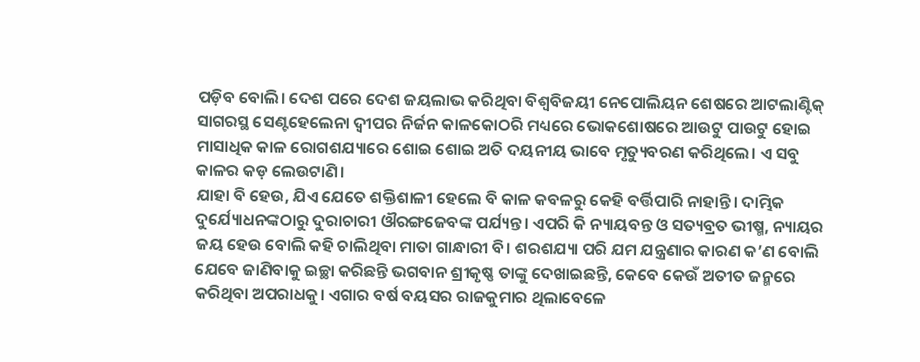ପଡ଼ିବ ବୋଲି। ଦେଶ ପରେ ଦେଶ ଜୟଲାଭ କରିଥିବା ବିଶ୍ୱବିଜୟୀ ନେପୋଲିୟନ ଶେଷରେ ଆଟଲାଣ୍ଟିକ୍‌ ସାଗରସ୍ଥ ସେଣ୍ଟହେଲେନା ଦ୍ୱୀପର ନିର୍ଜନ କାଳକୋଠରି ମଧ୍ୟରେ ଭୋକଶୋଷରେ ଆଉଟୁ ପାଉଟୁ ହୋଇ ମାସାଧିକ କାଳ ରୋଗଶଯ୍ୟାରେ ଶୋଇ ଶୋଇ ଅତି ଦୟନୀୟ ଭାବେ ମୃତ୍ୟୁବରଣ କରିଥିଲେ। ଏ ସବୁ କାଳର କଡ଼ ଲେଉଟାଣି।
ଯାହା ବି ହେଉ, ଯିଏ ଯେତେ ଶକ୍ତିଶାଳୀ ହେଲେ ବି କାଳ କବଳରୁ କେହି ବର୍ତ୍ତିପାରି ନାହାନ୍ତି। ଦାମ୍ଭିକ ଦୁର୍ଯ୍ୟୋଧନଙ୍କଠାରୁ ଦୁରାଚାରୀ ଔରଙ୍ଗଜେବଙ୍କ ପର୍ଯ୍ୟନ୍ତ। ଏପରି କି ନ୍ୟାୟବନ୍ତ ଓ ସତ୍ୟବ୍ରତ ଭୀଷ୍ମ, ନ୍ୟାୟର ଜୟ ହେଉ ବୋଲି କହି ଚାଲିଥିବା ମାତା ଗାନ୍ଧାରୀ ବି। ଶରଶଯ୍ୟା ପରି ଯମ ଯନ୍ତ୍ରଣାର କାରଣ କ’ଣ ବୋଲି ଯେବେ ଜାଣିବାକୁ ଇଚ୍ଛା କରିଛନ୍ତି ଭଗବାନ ଶ୍ରୀକୃଷ୍ଣ ତାଙ୍କୁ ଦେଖାଇଛନ୍ତି, କେବେ କେଉଁ ଅତୀତ ଜନ୍ମରେ କରିଥିବା ଅପରାଧକୁ। ଏଗାର ବର୍ଷ ବୟସର ରାଜକୁମାର ଥିଲାବେଳେ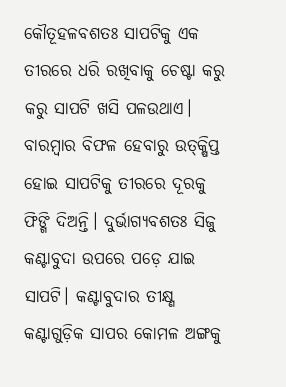କୌତୂହଳବଶତଃ ସାପଟିକୁ ଏକ ତୀରରେ ଧରି ରଖିବାକୁ ଚେଷ୍ଟା କରୁ କରୁ ସାପଟି ଖସି ପଳଉଥାଏ। ବାରମ୍ବାର ବିଫଳ ହେବାରୁ ଉତ୍‌କ୍ଷିପ୍ତ ହୋଇ ସାପଟିକୁ ତୀରରେ ଦୂରକୁ ଫିଙ୍ଗି ଦିଅନ୍ତି। ଦୁର୍ଭାଗ୍ୟବଶତଃ ସିଜୁ କଣ୍ଟାବୁଦା ଉପରେ ପଡ଼େ ଯାଇ ସାପଟି। କଣ୍ଟାବୁଦାର ତୀକ୍ଷ୍ଣ କଣ୍ଟାଗୁଡ଼ିକ ସାପର କୋମଳ ଅଙ୍ଗକୁ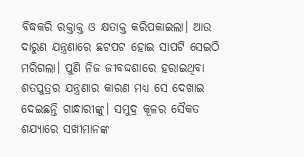ବିଦ୍ଧକରି ରକ୍ତାକ୍ତ ଓ କ୍ଷତାକ୍ତ କରିପକାଇଲା। ଆଉ ଦାରୁଣ ଯନ୍ତ୍ରଣାରେ ଛଟପଟ ହୋଇ ସାପଟି ସେଇଠି ମରିଗଲା। ପୁଣି ନିଜ ଜୀବଦ୍ଦଶାରେ ହରାଇଥିବା ଶତପୁତ୍ରର ଯନ୍ତ୍ରଣାର କାରଣ ମଧ୍ୟ ସେ ଦେଖାଇ ଦେଇଛନ୍ତି ଗାନ୍ଧାରୀଙ୍କୁ। ସମୁଦ୍ର କୂଳର ସୈକତ ଶଯ୍ୟାରେ ସଖୀମାନଙ୍କ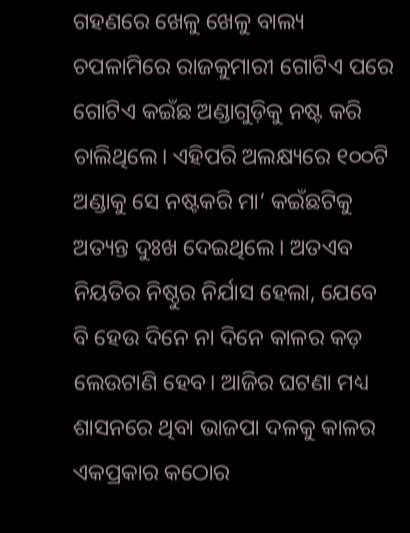ଗହଣରେ ଖେଳୁ ଖେଳୁ ବାଲ୍ୟ ଚପଳାମିରେ ରାଜକୁମାରୀ ଗୋଟିଏ ପରେ ଗୋଟିଏ କଇଁଛ ଅଣ୍ଡାଗୁଡ଼ିକୁ ନଷ୍ଟ କରି ଚାଲିଥିଲେ। ଏହିପରି ଅଲକ୍ଷ୍ୟରେ ୧୦୦ଟି ଅଣ୍ଡାକୁ ସେ ନଷ୍ଟକରି ମା’ କଇଁଛଟିକୁ ଅତ୍ୟନ୍ତ ଦୁଃଖ ଦେଇଥିଲେ। ଅତଏବ ନିୟତିର ନିଷ୍ଠୁର ନିର୍ଯାସ ହେଲା, ଯେବେ ବି ହେଉ ଦିନେ ନା ଦିନେ କାଳର କଡ଼ ଲେଉଟାଣି ହେବ। ଆଜିର ଘଟଣା ମଧ୍ୟ ଶାସନରେ ଥିବା ଭାଜପା ଦଳକୁ କାଳର ଏକପ୍ରକାର କଠୋର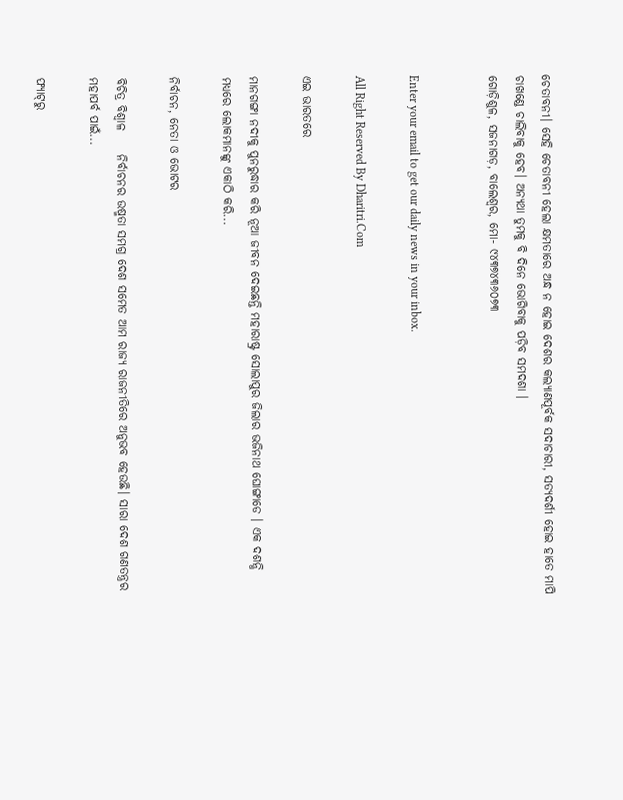ଚେତାବନୀ। ସେହି ଚେତାବନୀ ହେଲା କ୍ଷମତାରେ ଅନ୍ଧ ନ ହୋଇ ଦେଶର କଲ୍ୟାଣପୂର୍ବକ ସଦାଚାରୀ, ସତ୍ୟଦର୍ଶୀ ହୋଇ ହାତେ ମାପି ଚାଖଣ୍ଡେ ଚାଲିବାକୁ ହେବ। ଅନ୍ୟଥା ତୁମକୁ ବି ଦିନେ ଭୋଗିବାକୁ ପଡ଼ିବ ସମଦଶା ।
ଗୋଡ଼ିଶୁଳ, ସଜନାଗଡ଼, ବାଲେଶ୍ୱର, ମୋ- ୯୪୩୭୪୩୬୦୭୩


Enter your email to get our daily news in your inbox.

All Right Reserved By Dharitri.Com

ଏଇ ଭାରତରେ

ମାନଗଙ୍ଗା ନଦୀକୁ ପୁନରୁଦ୍ଧାର କରି ନୂଆ ଜୀବନ ଦେଇଛନ୍ତି ମହାରାଷ୍ଟ୍ର ସୋଲାପୁର ଜିଲାର ଭଜିନାଥ ଘୋଙ୍ଗାଡେ । ଏକ ଦଶନ୍ଧି ମଧ୍ୟରେ ଲୋକମାନଙ୍କୁ ଏକାଠି କରି...

ନିର୍ବାଚନ, ନେତା ଓ ଭୋଟର

ବିଚିତ୍ର ବିଶ୍ୱାଳ     ନିର୍ବାଚନର ଉଷ୍ମତା ସମଗ୍ର ଦେଶ ସମେତ ଆମ ରାଜ୍ୟ ରାଜନୀତିରେ ଅନୁଭବ ହେଉଛି। ସାରା ଦେଶ ଗଣତନ୍ତ୍ରର ମହାପର୍ବ ପାଇଁ...

ଫ୍ୟାଟ୍‌ରୁ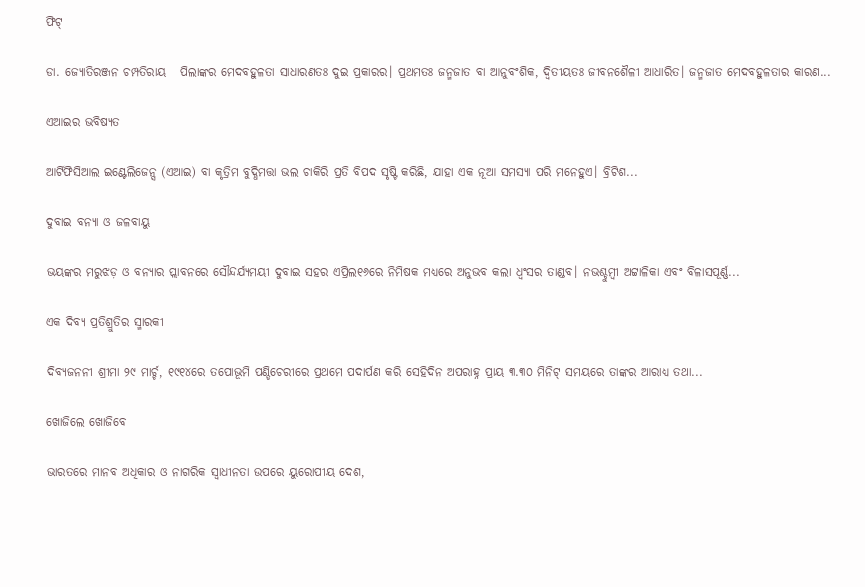ଫିଟ୍‌

ଡା. ଜ୍ୟୋତିରଞ୍ଜନ ଚମ୍ପତିରାୟ   ପିଲାଙ୍କର ମେଦବହୁଳତା ସାଧାରଣତଃ ଦୁଇ ପ୍ରକାରର। ପ୍ରଥମତଃ ଜନ୍ମଜାତ ବା ଆନୁବଂଶିକ, ଦ୍ୱିତୀୟତଃ ଜୀବନଶୈଳୀ ଆଧାରିତ। ଜନ୍ମଜାତ ମେଦବହୁଳତାର କାରଣ...

ଏଆଇର ଭବିଷ୍ୟତ

ଆର୍ଟିଫିସିଆଲ ଇଣ୍ଟେଲିଜେନ୍ସ (ଏଆଇ) ବା କୃତ୍ରିମ ବୁଦ୍ଧିମତ୍ତା ଭଲ ଚାକିରି ପ୍ରତି ବିପଦ ସୃଷ୍ଟି କରିଛି, ଯାହା ଏକ ନୂଆ ସମସ୍ୟା ପରି ମନେହୁଏ। ବ୍ରିଟିଶ...

ଦୁବାଇ ବନ୍ୟା ଓ ଜଳବାୟୁ

ଭୟଙ୍କର ମରୁଝଡ଼ ଓ ବନ୍ୟାର ପ୍ଲାବନରେ ସୌନ୍ଦର୍ଯ୍ୟମୟୀ ଦୁବାଇ ସହର ଏପ୍ରିଲ୧୬ରେ ନିମିଷକ ମଧ୍ୟରେ ଅନୁଭବ କଲା ଧ୍ବଂସର ତାଣ୍ଡବ। ନଭଶ୍ଚୁମ୍ବୀ ଅଟ୍ଟାଳିକା ଏବଂ ବିଳାସପୂର୍ଣ୍ଣ...

ଏକ ଦିବ୍ୟ ପ୍ରତିଶ୍ରୁତିର ସ୍ମାରକୀ

ଦିବ୍ୟଜନନୀ ଶ୍ରୀମା ୨୯ ମାର୍ଚ୍ଚ, ୧୯୧୪ରେ ତପୋଭୂମି ପଣ୍ଡିଚେରୀରେ ପ୍ରଥମେ ପଦାର୍ପଣ କରି ସେହିଦିନ ଅପରାହ୍ନ ପ୍ରାୟ ୩.୩୦ ମିନିଟ୍‌ ସମୟରେ ତାଙ୍କର ଆରାଧ୍ୟ ତଥା...

ଖୋଜିଲେ ଖୋଜିବେ

ଭାରତରେ ମାନବ ଅଧିକାର ଓ ନାଗରିକ ସ୍ବାଧୀନତା ଉପରେ ୟୁରୋପୀୟ ଦେଶ,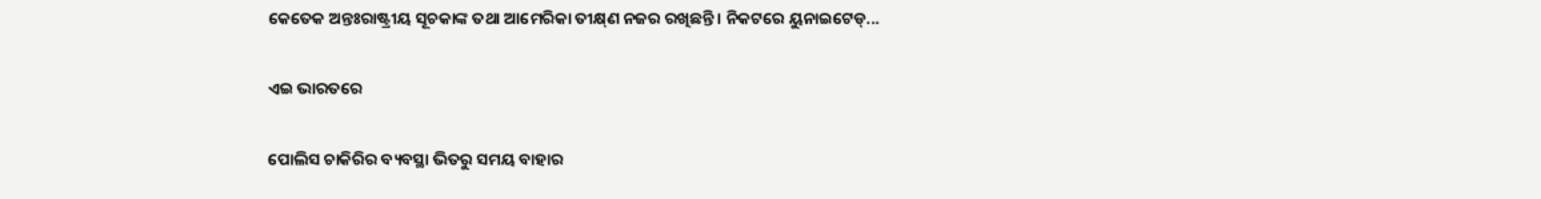କେତେକ ଅନ୍ତଃରାଷ୍ଟ୍ରୀୟ ସୂଚକାଙ୍କ ତଥା ଆମେରିକା ତୀକ୍ଷ୍‌ଣ ନଜର ରଖିଛନ୍ତି। ନିକଟରେ ୟୁନାଇଟେଡ୍‌...

ଏଇ ଭାରତରେ

ପୋଲିସ ଚାକିରିର ବ୍ୟବସ୍ଥା ଭିତରୁ ସମୟ ବାହାର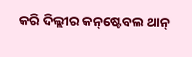କରି ଦିଲ୍ଲୀର କନ୍‌ଷ୍ଟେବଲ ଥାନ୍‌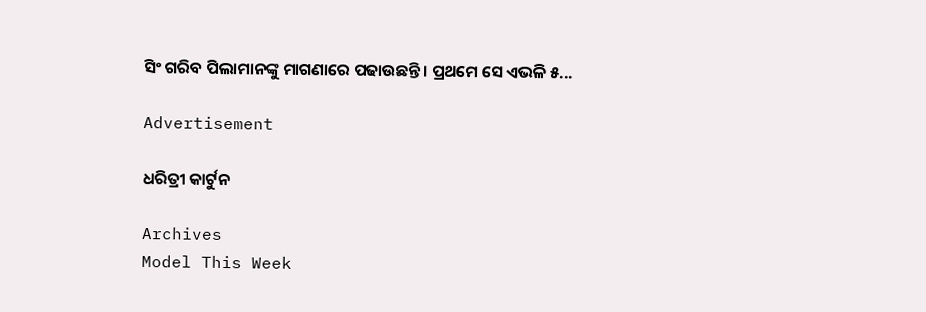ସିଂ ଗରିବ ପିଲାମାନଙ୍କୁ ମାଗଣାରେ ପଢାଉଛନ୍ତି। ପ୍ରଥମେ ସେ ଏଭଳି ୫...

Advertisement

ଧରିତ୍ରୀ କାର୍ଟୁନ

Archives
Model This Week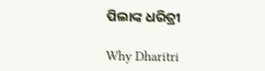ପିଲାଙ୍କ ଧରିତ୍ରୀ

Why Dharitri